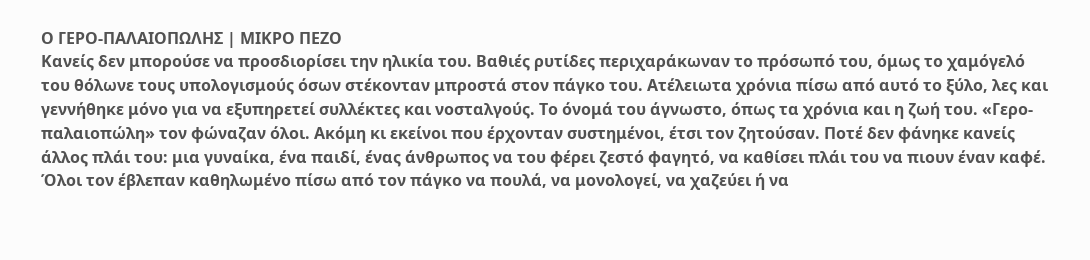Ο ΓΕΡΟ-ΠΑΛΑΙΟΠΩΛΗΣ | ΜΙΚΡΟ ΠΕΖΟ
Κανείς δεν μπορούσε να προσδιορίσει την ηλικία του. Βαθιές ρυτίδες περιχαράκωναν το πρόσωπό του, όμως το χαμόγελό του θόλωνε τους υπολογισμούς όσων στέκονταν μπροστά στον πάγκο του. Ατέλειωτα χρόνια πίσω από αυτό το ξύλο, λες και γεννήθηκε μόνο για να εξυπηρετεί συλλέκτες και νοσταλγούς. Το όνομά του άγνωστο, όπως τα χρόνια και η ζωή του. «Γερο-παλαιοπώλη» τον φώναζαν όλοι. Ακόμη κι εκείνοι που έρχονταν συστημένοι, έτσι τον ζητούσαν. Ποτέ δεν φάνηκε κανείς άλλος πλάι του: μια γυναίκα, ένα παιδί, ένας άνθρωπος να του φέρει ζεστό φαγητό, να καθίσει πλάι του να πιουν έναν καφέ. Όλοι τον έβλεπαν καθηλωμένο πίσω από τον πάγκο να πουλά, να μονολογεί, να χαζεύει ή να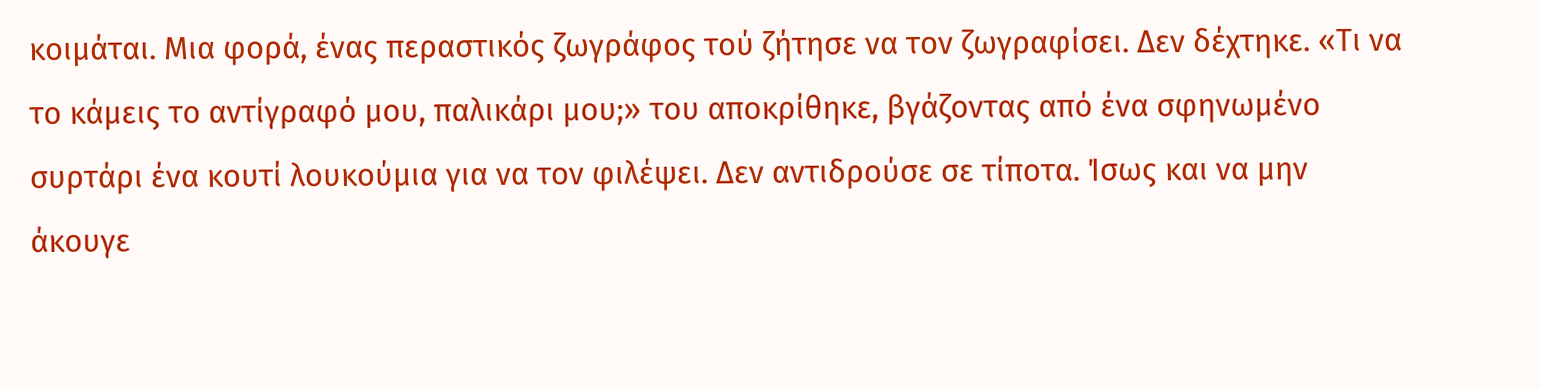κοιμάται. Μια φορά, ένας περαστικός ζωγράφος τού ζήτησε να τον ζωγραφίσει. Δεν δέχτηκε. «Τι να το κάμεις το αντίγραφό μου, παλικάρι μου;» του αποκρίθηκε, βγάζοντας από ένα σφηνωμένο συρτάρι ένα κουτί λουκούμια για να τον φιλέψει. Δεν αντιδρούσε σε τίποτα. Ίσως και να μην άκουγε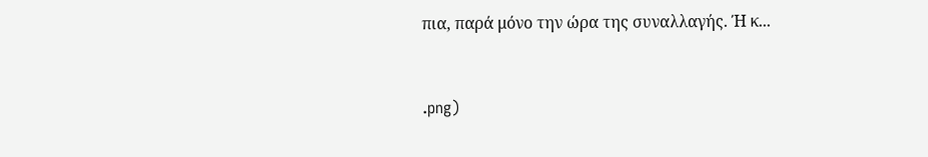πια, παρά μόνο την ώρα της συναλλαγής. Ή κ...


.png)